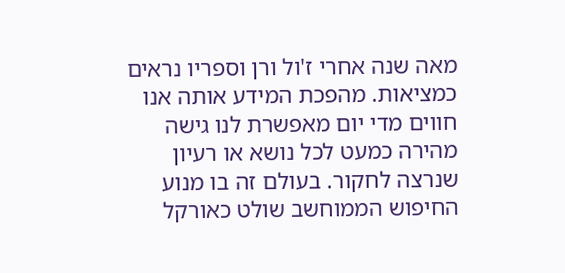מאה שנה אחרי ז'ול ורן וספריו נראים כמציאות. מהפכת המידע אותה אנו חווים מדי יום מאפשרת לנו גישה מהירה כמעט לכל נושא או רעיון שנרצה לחקור. בעולם זה בו מנוע החיפוש הממוחשב שולט כאורקל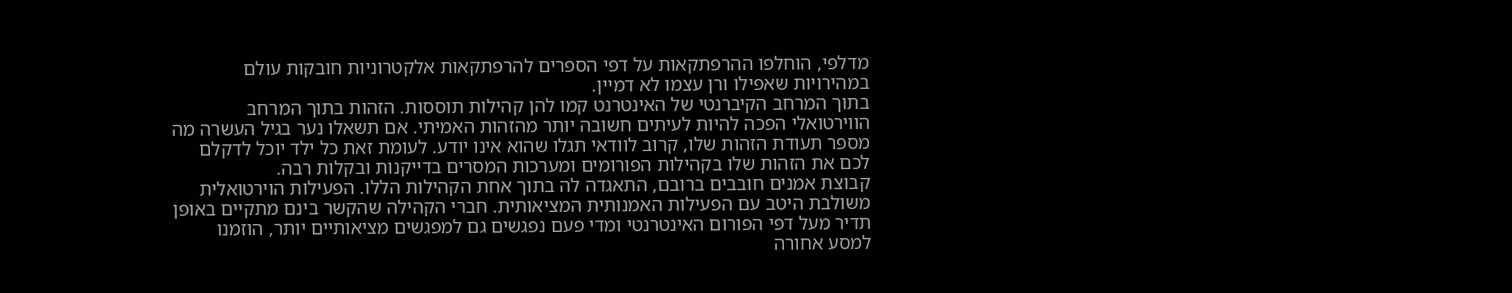מדלפי, הוחלפו ההרפתקאות על דפי הספרים להרפתקאות אלקטרוניות חובקות עולם במהירויות שאפילו ורן עצמו לא דמיין.
בתוך המרחב הקיברנטי של האינטרנט קמו להן קהילות תוססות. הזהות בתוך המרחב הווירטואלי הפכה להיות לעיתים חשובה יותר מהזהות האמיתי. אם תשאלו נער בגיל העשרה מה מספר תעודת הזהות שלו, קרוב לוודאי תגלו שהוא אינו יודע. לעומת זאת כל ילד יוכל לדקלם לכם את הזהות שלו בקהילות הפורומים ומערכות המסרים בדייקנות ובקלות רבה.
קבוצת אמנים חובבים ברובם, התאגדה לה בתוך אחת הקהילות הללו. הפעילות הוירטואלית משולבת היטב עם הפעילות האמנותית המציאותית. חברי הקהילה שהקשר בינם מתקיים באופן תדיר מעל דפי הפורום האינטרנטי ומדי פעם נפגשים גם למפגשים מציאותיים יותר, הוזמנו למסע אחורה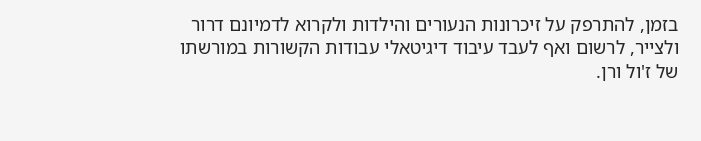בזמן, להתרפק על זיכרונות הנעורים והילדות ולקרוא לדמיונם דרור ולצייר, לרשום ואף לעבד עיבוד דיגיטאלי עבודות הקשורות במורשתו של ז'ול ורן.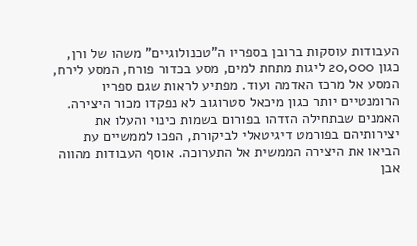העבודות עוסקות ברובן בספריו ה"טכנולוגיים" משהו של ורן, כגון 20,000 ליגות מתחת למים, מסע בכדור פורח, המסע לירח, המסע אל מרכז האדמה ועוד. מפתיע לראות שגם ספריו הרומנטיים יותר כגון מיכאל סטרוגוב לא נפקדו מכור היצירה.
האמנים שבתחילה הזדהו בפורום בשמות כינוי והעלו את יצירותיהם בפורמט דיגיטאלי לביקורת, הפכו לממשיים עת הביאו את היצירה הממשית אל התערוכה. אוסף העבודות מהווה אבן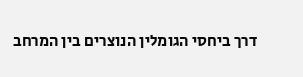דרך ביחסי הגומלין הנוצרים בין המרחב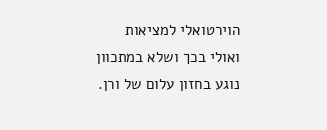הוירטואלי למציאות ואולי בכך ושלא במתכוון נוגע בחזון עלום של ורן.